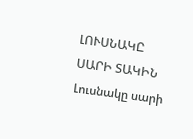ԼՈՒՍՆԱԿԸ ՍԱՐԻ ՏԱԿԻՆ
Լուսնակը սարի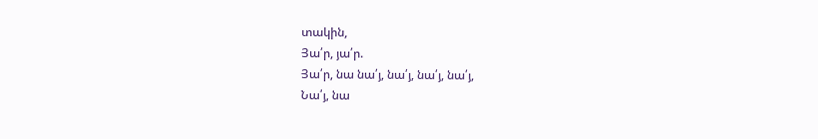տակին,
Յա՛ր, յա՛ր.
Յա՛ր, նա նա՛յ, նա՛յ, նա՛յ, նա՛յ,
Նա՛յ, նա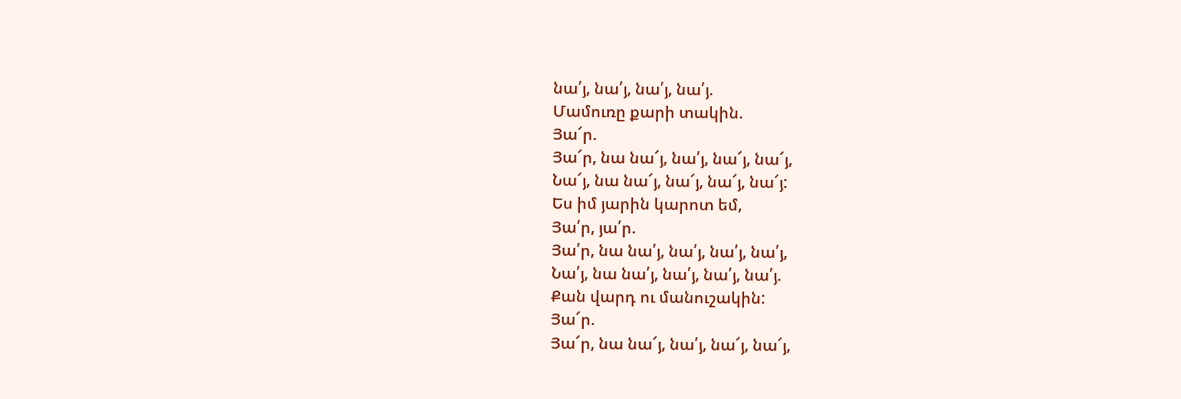նա՛յ, նա՛յ, նա՛յ, նա՛յ.
Մամուռը քարի տակին.
Յա՜ր.
Յա՜ր, նա նա՜յ, նա՛յ, նա՜յ, նա՜յ,
Նա՜յ, նա նա՜յ, նա՜յ, նա՜յ, նա՜յ:
Ես իմ յարին կարոտ եմ,
Յա՛ր, յա՛ր.
Յա՛ր, նա նա՛յ, նա՛յ, նա՛յ, նա՛յ,
Նա՛յ, նա նա՛յ, նա՛յ, նա՛յ, նա՛յ.
Քան վարդ ու մանուշակին:
Յա՜ր.
Յա՜ր, նա նա՜յ, նա՛յ, նա՜յ, նա՜յ,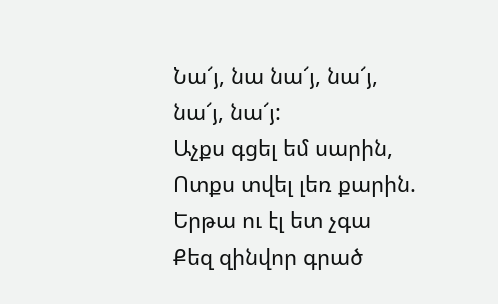Նա՜յ, նա նա՜յ, նա՜յ, նա՜յ, նա՜յ:
Աչքս գցել եմ սարին,
Ոտքս տվել լեռ քարին.
Երթա ու էլ ետ չգա
Քեզ զինվոր գրած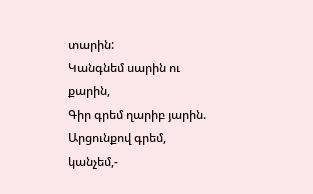տարին:
Կանգնեմ սարին ու քարին,
Գիր գրեմ ղարիբ յարին.
Արցունքով գրեմ, կանչեմ,-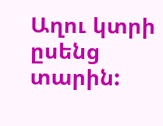Աղու կտրի ըսենց տարին: